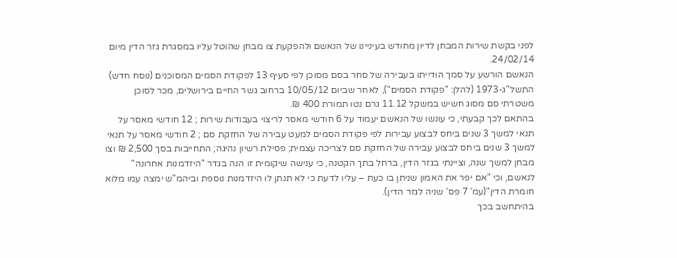לפני בקשת שירות המבחן לדיון מחודש בעיניינו של הנאשם ולהפקעת צו מבחן שהוטל עליו במסגרת גזר הדין מיום 24/02/14.
הנאשם הורשע על סמך הודייתו בעבירה של סחר בסם מסוכן לפי סעיף 13 לפקודת הסמים המסוכנים (נוסח חדש) התשל"ג-1973 (להלן: "פקודת הסמים"), לאחר שביום 10/05/12 ברחוב גשר החיים בירושלים, מכר לסוכן משטרתי סם מסוג חשיש במשקל 11.12 גרם נטו תמורת 400 ₪.
בהתאם לכך קבעתי, כי עונשו של הנאשם יעמוד על 6 חודשי מאסר לריצוי בעבודות שירות ; 12 חודשי מאסר על תנאי למשך 3 שנים ביחס לבצוע עבירות לפי פקודת הסמים למעט עבירה של החזקת סם ; 2 חודשי מאסר על תנאי למשך 3 שנים ביחס לבצוע עבירה של החזקת סם לצריכה עצמית; פסילת רשיון נהיגה; התחייבות בסך 2,500 ₪ וצו מבחן למשך שנה, וציינתי בגזר הדין, ברחל בתך הקטנה, כי ענישה שיקומית זו הנה בגדר "היזדמנות אחרונה" לנאשם, וכי "אם יפר את האמון שניתן בו כעת – עליו לדעת כי לא תנתן לו היזדמנות נוספת וביהמ"ש ימצה עמו מלוא חומרת הדין"(עמ' 7 פס' שניה לגזר הדין).
בהיתחשב בכך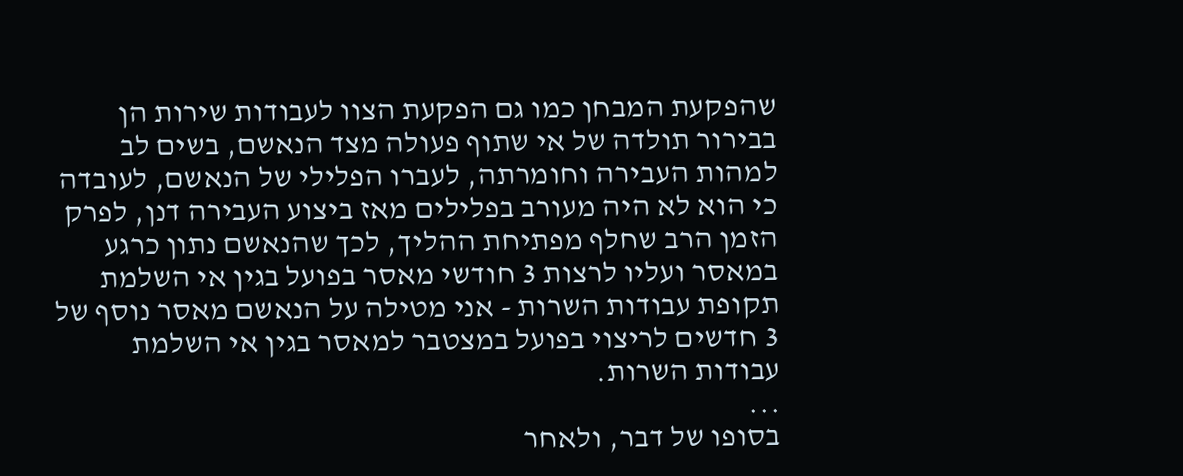שהפקעת המבחן כמו גם הפקעת הצוו לעבודות שירות הן בבירור תולדה של אי שתוף פעולה מצד הנאשם, בשים לב למהות העבירה וחומרתה, לעברו הפלילי של הנאשם, לעובדה כי הוא לא היה מעורב בפלילים מאז ביצוע העבירה דנן, לפרק הזמן הרב שחלף מפתיחת ההליך, לכך שהנאשם נתון כרגע במאסר ועליו לרצות 3 חודשי מאסר בפועל בגין אי השלמת תקופת עבודות השרות - אני מטילה על הנאשם מאסר נוסף של 3 חדשים לריצוי בפועל במצטבר למאסר בגין אי השלמת עבודות השרות.
...
בסופו של דבר, ולאחר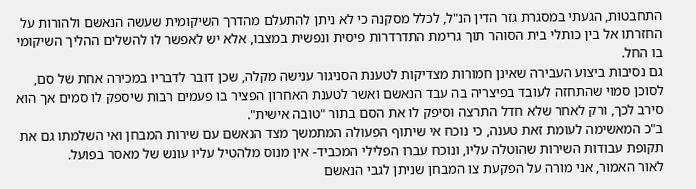התחבטות, הגעתי במסגרת גזר הדין הנ"ל, לכלל מסקנה כי לא ניתן להתעלם מהדרך השיקומית שעשה הנאשם ולהורות על החזרתו אל בין כותלי בית הסוהר תוך גרימת התדרדרות פיסית ונפשית במצבו, אלא יש לאפשר לו להשלים ההליך השיקומי בו החל.
גם נסיבות ביצוע העבירה שאינן חמורות מצדיקות לטענת הסניגור ענישה מקלה, שכן דובר לדבריו במכירה אחת של סם, לסוכן סמוי שהתחזה לעובד בפיצריה בה עבד הנאשם ואשר לטענת האחרון הפציר בו פעמים רבות שיספק לו סמים אך הוא סירב לכך, ורק לאחר שלא חדל התרצה וסיפק לו את הסם בתור "טובה אישית".
ב"כ המאשימה לעומת זאת טענה, כי נוכח אי שיתוף הפעולה המתמשך מצד הנאשם עם שירות המבחן ואי השלמתו גם את תקופת עבודות השירות שהוטלה עליו, ונוכח עברו הפלילי המכביד- אין מנוס מלהטיל עליו עונש של מאסר בפועל.
לאור האמור, אני מורה על הפקעת צו המבחן שניתן לגבי הנאשם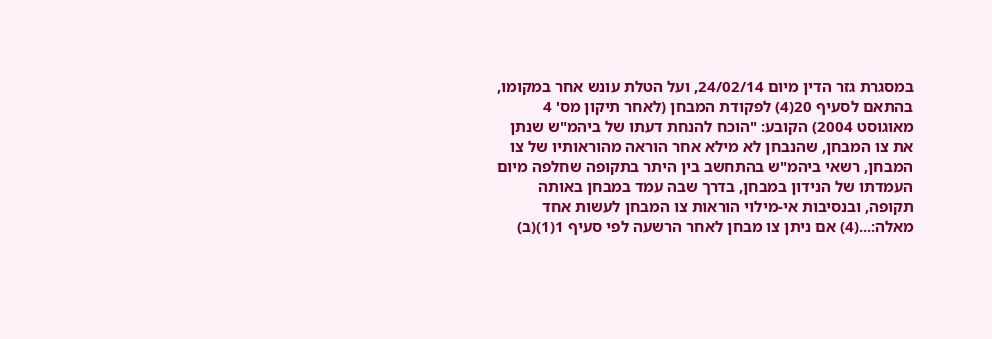במסגרת גזר הדין מיום 24/02/14, ועל הטלת עונש אחר במקומו, בהתאם לסעיף 20(4) לפקודת המבחן (לאחר תיקון מס' 4 מאוגוסט 2004) הקובע: "הוכח להנחת דעתו של ביהמ"ש שנתן את צו המבחן, שהנבחן לא מילא אחר הוראה מהוראותיו של צו המבחן, רשאי ביהמ"ש בהתחשב בין היתר בתקופה שחלפה מיום העמדתו של הנידון במבחן, בדרך שבה עמד במבחן באותה תקופה, ובנסיבות אי-מילוי הוראות צו המבחן לעשות אחד מאלה:...(4) אם ניתן צו מבחן לאחר הרשעה לפי סעיף 1(1)(ב)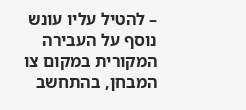– להטיל עליו עונש נוסף על העבירה המקורית במקום צו המבחן, בהתחשב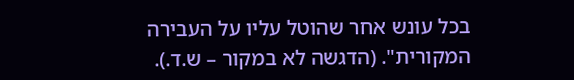בכל עונש אחר שהוטל עליו על העבירה המקורית". (הדגשה לא במקור – ש.ד.).